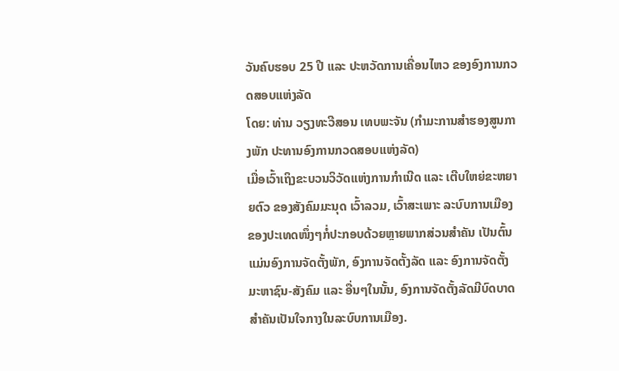ວັນຄົບຮອບ 25 ປີ ແລະ ປະຫວັດການເຄື່ອນໄຫວ ຂອງອົງການກວດສອບແຫ່ງລັດ
ໂດຍ: ທ່ານ ວຽງທະວີສອນ ເທບພະຈັນ (ກຳມະການສຳຮອງສູນກາງພັກ ປະທານອົງການກວດສອບແຫ່ງລັດ)
ເມື່ອເວົ້າເຖິງຂະບວນວິວັດແຫ່ງການກຳເນີດ ແລະ ເຕີບໃຫຍ່ຂະຫຍາຍຕົວ ຂອງສັງຄົມມະນຸດ ເວົ້າລວມ, ເວົ້າສະເພາະ ລະບົບການເມືອງຂອງປະເທດໜຶ່ງໆກໍ່ປະກອບດ້ວຍຫຼາຍພາກສ່ວນສຳຄັນ ເປັນຕົ້ນແມ່ນອົງການຈັດຕັ້ງພັກ, ອົງການຈັດຕັ້ງລັດ ແລະ ອົງການຈັດຕັ້ງມະຫາຊົນ-ສັງຄົມ ແລະ ອື່ນໆໃນນັ້ນ, ອົງການຈັດຕັ້ງລັດມີບົດບາດສຳຄັນເປັນໃຈກາງໃນລະບົບການເມືອງ.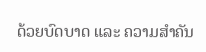ດ້ວຍບົດບາດ ແລະ ຄວາມສຳຄັນ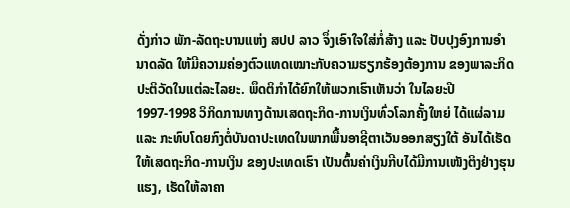ດັ່ງກ່າວ ພັກ-ລັດຖະບານແຫ່ງ ສປປ ລາວ ຈຶ່ງເອົາໃຈໃສ່ກໍ່ສ້າງ ແລະ ປັບປຸງອົງການອຳນາດລັດ ໃຫ້ມີຄວາມຄ່ອງຕົວແທດເໝາະກັບຄວາມຮຽກຮ້ອງຕ້ອງການ ຂອງພາລະກິດປະຕິວັດໃນແຕ່ລະໄລຍະ. ພຶດຕິກໍາໄດ້ຍົກໃຫ້ພວກເຮົາເຫັນວ່າ ໃນໄລຍະປີ 1997-1998 ວິກິດການທາງດ້ານເສດຖະກິດ-ການເງິນທົ່ວໂລກຄັ້ງໃຫຍ່ ໄດ້ແຜ່ລາມ ແລະ ກະທົບໂດຍກົງຕໍ່ບັນດາປະເທດໃນພາກພື້ນອາຊີຕາເວັນອອກສຽງໃຕ້ ອັນໄດ້ເຮັດໃຫ້ເສດຖະກິດ-ການເງິນ ຂອງປະເທດເຮົາ ເປັນຕົ້ນຄ່າເງິນກີບໄດ້ມີການເໜັງຕິງຢ່າງຮຸນແຮງ, ເຮັດໃຫ້ລາຄາ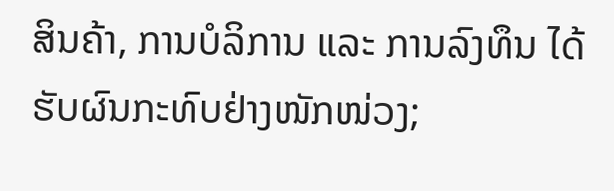ສິນຄ້າ, ການບໍລິການ ແລະ ການລົງທຶນ ໄດ້ຮັບຜົນກະທົບຢ່າງໜັກໜ່ວງ;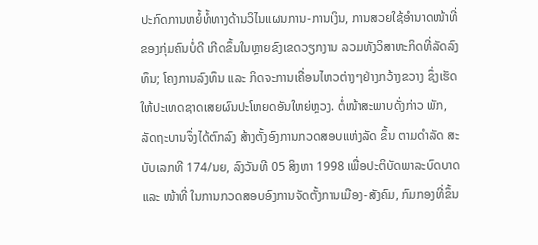ປະກົດການຫຍໍ້ທໍ້ທາງດ້ານວິໄນແຜນການ-ການເງິນ, ການສວຍໃຊ້ອຳນາດໜ້າທີ່ ຂອງກຸ່ມຄົນບໍ່ດີ ເກີດຂຶ້ນໃນຫຼາຍຂົງເຂດວຽກງານ ລວມທັງວິສາຫະກິດທີ່ລັດລົງທຶນ; ໂຄງການລົງທຶນ ແລະ ກິດຈະການເຄື່ອນໄຫວຕ່າງໆຢ່າງກວ້າງຂວາງ ຊຶ່ງເຮັດໃຫ້ປະເທດຊາດເສຍຜົນປະໂຫຍດອັນໃຫຍ່ຫຼວງ. ຕໍ່ໜ້າສະພາບດັ່ງກ່າວ ພັກ, ລັດຖະບານຈຶ່ງໄດ້ຕົກລົງ ສ້າງຕັ້ງອົງການກວດສອບແຫ່ງລັດ ຂຶ້ນ ຕາມດຳລັດ ສະບັບເລກທີ 174/ນຍ, ລົງວັນທີ 05 ສິງຫາ 1998 ເພື່ອປະຕິບັດພາລະບົດບາດ ແລະ ໜ້າທີ່ ໃນການກວດສອບອົງການຈັດຕັ້ງການເມືອງ-ສັງຄົມ, ກົມກອງທີ່ຂຶ້ນ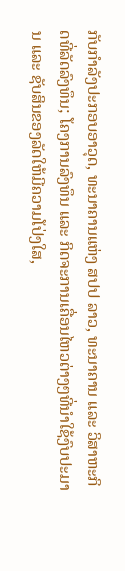ກັບກຳລັງປະກອບອາວຸດ, ທະນາຄານແຫ່ງ ສປປ ລາວ, ທະນາຄານ ແລະ ວິສາຫະກິດທີ່ລັດລົງທຶນ; ໂຄງການລົງທຶນ ແລະ ກິດຈະການເຄື່ອນໄຫວຕ່າງໆທີ່ນຳໃຊ້ງົບປະມານ ແລະ ຊັບສິນຂອງລັດໃຫ້ມີຄວາມໂປ່ງໃສ,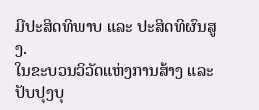ມີປະສິດທິພາບ ແລະ ປະສິດທິຜົນສູງ.
ໃນຂະບວນວິວັດແຫ່ງການສ້າງ ແລະ ປັບປຸງບຸ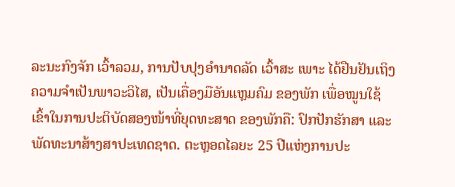ລະນະກົງຈັກ ເວົ້າລວມ, ການປັບປຸງອຳນາດລັດ ເວົ້າສະ ເພາະ ໄດ້ຢືນຢັນເຖິງຄວາມຈຳເປັນພາວະວິໄສ, ເປັນເຄື່ອງມືອັນແຫຼມຄົມ ຂອງພັກ ເພື່ອໝູນໃຊ້ເຂົ້າໃນການປະຕິບັດສອງໜ້າທີ່ຍຸດທະສາດ ຂອງພັກຄື: ປົກປັກຮັກສາ ແລະ ພັດທະນາສ້າງສາປະເທດຊາດ. ຕະຫຼອດໄລຍະ 25 ປີແຫ່ງການປະ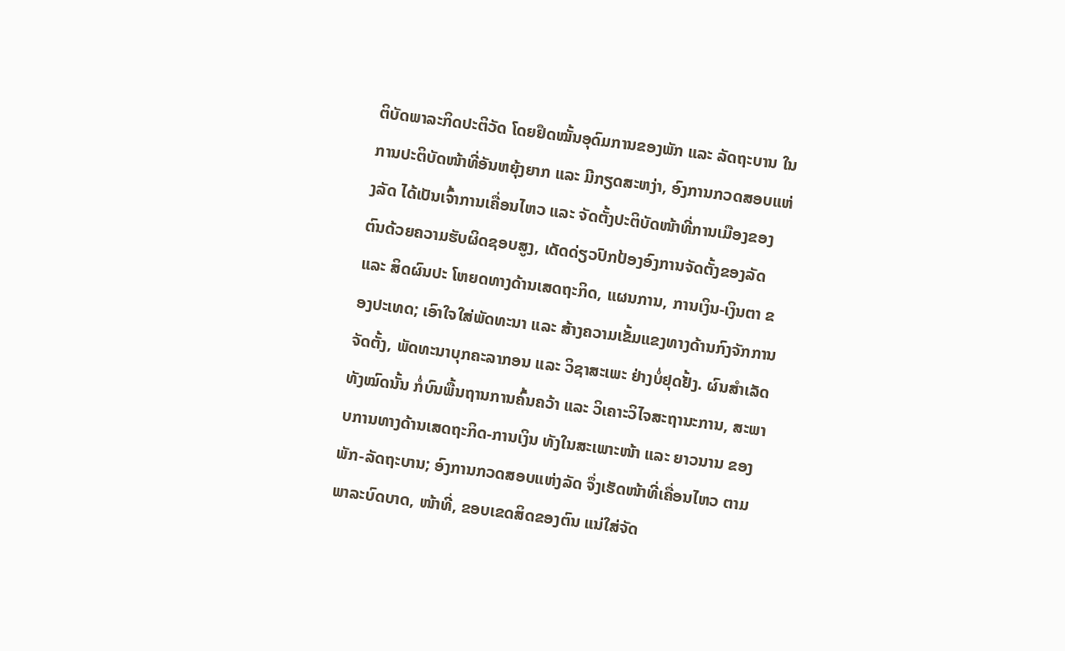ຕິບັດພາລະກິດປະຕິວັດ ໂດຍຢຶດໝັ້ນອຸດົມການຂອງພັກ ແລະ ລັດຖະບານ ໃນການປະຕິບັດໜ້າທີ່ອັນຫຍຸ້ງຍາກ ແລະ ມີກຽດສະຫງ່າ, ອົງການກວດສອບແຫ່ງລັດ ໄດ້ເປັນເຈົ້າການເຄື່ອນໄຫວ ແລະ ຈັດຕັ້ງປະຕິບັດໜ້າທີ່ການເມືອງຂອງຕົນດ້ວຍຄວາມຮັບຜິດຊອບສູງ, ເດັດດ່ຽວປົກປ້ອງອົງການຈັດຕັ້ງຂອງລັດ ແລະ ສິດຜົນປະ ໂຫຍດທາງດ້ານເສດຖະກິດ, ແຜນການ, ການເງິນ-ເງິນຕາ ຂອງປະເທດ; ເອົາໃຈໃສ່ພັດທະນາ ແລະ ສ້າງຄວາມເຂັ້ມແຂງທາງດ້ານກົງຈັກການຈັດຕັ້ງ, ພັດທະນາບຸກຄະລາກອນ ແລະ ວິຊາສະເພະ ຢ່າງບໍ່ຢຸດຢັ້ງ. ຜົນສໍາເລັດທັງໝົດນັ້ນ ກໍ່ບົນພື້ນຖານການຄົ້ນຄວ້າ ແລະ ວິເຄາະວິໄຈສະຖານະການ, ສະພາບການທາງດ້ານເສດຖະກິດ-ການເງິນ ທັງໃນສະເພາະໜ້າ ແລະ ຍາວນານ ຂອງພັກ-ລັດຖະບານ; ອົງການກວດສອບແຫ່ງລັດ ຈຶ່ງເຮັດໜ້າທີ່ເຄື່ອນໄຫວ ຕາມພາລະບົດບາດ, ໜ້າທີ່, ຂອບເຂດສິດຂອງຕົນ ແນ່ໃສ່ຈັດ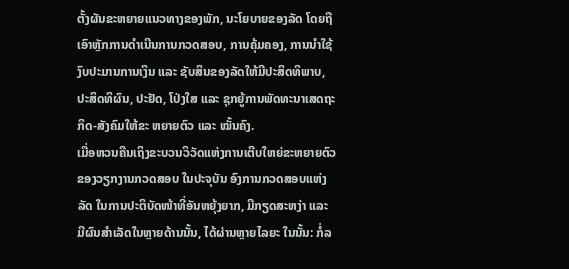ຕັ້ງຜັນຂະຫຍາຍແນວທາງຂອງພັກ, ນະໂຍບາຍຂອງລັດ ໂດຍຖືເອົາຫຼັກການດຳເນີນການກວດສອບ, ການຄຸ້ມຄອງ, ການນຳໃຊ້ງົບປະມານການເງິນ ແລະ ຊັບສິນຂອງລັດໃຫ້ມີປະສິດທິພາບ, ປະສິດທິຜົນ, ປະຢັດ, ໂປ່ງໃສ ແລະ ຊຸກຍູ້ການພັດທະນາເສດຖະກິດ-ສັງຄົມໃຫ້ຂະ ຫຍາຍຕົວ ແລະ ໝັ້ນຄົງ.
ເມື່ອຫວນຄືນເຖິງຂະບວນວິວັດແຫ່ງການເຕີບໃຫຍ່ຂະຫຍາຍຕົວ ຂອງວຽກງານກວດສອບ ໃນປະຈຸບັນ ອົງການກວດສອບແຫ່ງລັດ ໃນການປະຕິບັດໜ້າທີ່ອັນຫຍຸ້ງຍາກ, ມີກຽດສະຫງ່າ ແລະ ມີຜົນສຳເລັດໃນຫຼາຍດ້ານນັ້ນ, ໄດ້ຜ່ານຫຼາຍໄລຍະ ໃນນັ້ນ: ກໍ່ລ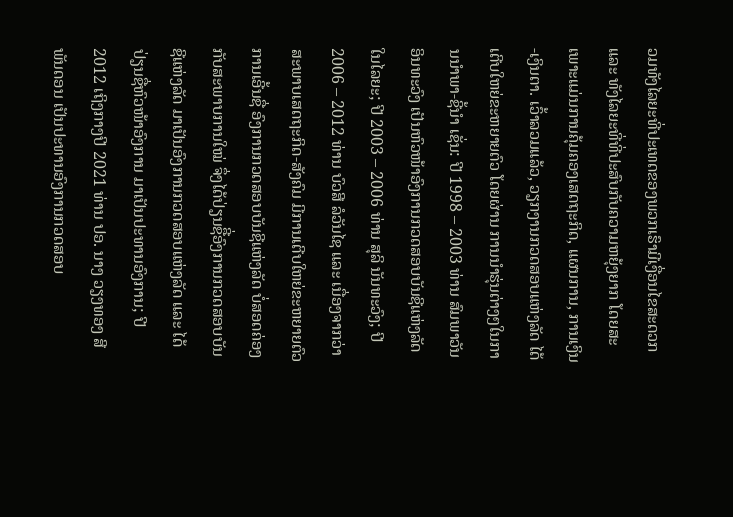ວມທັງໄລຍະທີ່ປະເທດຂອງພວກເຮົາມີເງື່ອນໄຂສະດວກ ແລະ ທັງໄລຍະທີ່ທີ່ປະສົບກັບຄວາມຫຍຸ້ງຍາກ ໂດຍສະເພາະແມ່ນການຄຸ້ມຄອງເສດຖະກິດ, ແຜນການ, ການເງິນ-ເງິນຕາ. ເວົ້າລວມແລ້ວ, ວຽກງານກວດສອບແຫ່ງລັດ ໄດ້ເຕີບໃຫຍ່ຂະຫຍາຍຕົວ ໂດຍຜ່ານ ການນຳຮຸ່ນຕ່າງໆໃນການນຳພາ-ຊີ້ນຳ ເຊັ່ນ: ປີ 1998 – 2003 ທ່ານ ສົມພາວັນ ອິນທະວົງ ເປັນຫົວໜ້າອົງການກວດສອບບັນຊີແຫ່ງລັດໃນໄລຍະ; ປີ 2003 – 2006 ທ່ານ ສຸລິ ນັນທະວົງ; ປີ 2006 – 2012 ທ່ານ ບົວສີ ລໍວັນໄຊ ແລະ ເນື່ອງຈາກວ່າ ສະພາບເສດຖະກິດ-ສັງຄົມ ມີການເຕີບໃຫຍ່ຂະຫຍາຍຕົວ ການເອີ້ນຊື່ ອົງການກວດສອບບັນຊີແຫ່ງລັດ ບໍ່ສອດຄ່ອງກັບສະພາບການໃໝ່ ຈຶ່ງໄດ້ປ່ຽນຊືີ່ອົງການກວດສອບບັນຊີແຫ່ງລັດ ມາເປັນອົງການກວດສອບແຫ່ງລັດ ແລະ ໄດ້ປ່ຽນຊື່ຫົວໜ້າອົງການ ມາເປັນປະທານອົງການ; ປີ 2012 ເຖິງກາງປີ 2021 ທ່ານ ປອ. ນາງ ວຽງທອງ ສີພັນດອນ ເປັນປະທານອົງການກວດສອບ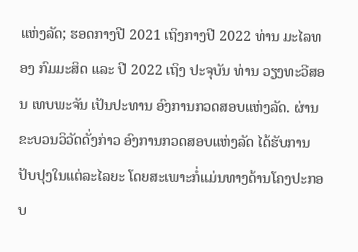ແຫ່ງລັດ; ຮອດກາງປີ 2021 ເຖິງກາງປີ 2022 ທ່ານ ມະໄລທອງ ກົມມະສິດ ແລະ ປີ 2022 ເຖິງ ປະຈຸບັນ ທ່ານ ວຽງທະວີສອນ ເທບພະຈັນ ເປັນປະທານ ອົງການກວດສອບແຫ່ງລັດ. ຜ່ານຂະບວນວິວັດດັ່ງກ່າວ ອົງການກວດສອບແຫ່ງລັດ ໄດ້ຮັບການປັບປຸງໃນແຕ່ລະໄລຍະ ໂດຍສະເພາະກໍ່ແມ່ນທາງດ້ານໂຄງປະກອບ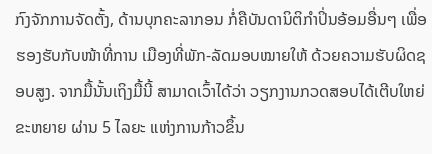ກົງຈັກການຈັດຕັ້ງ, ດ້ານບຸກຄະລາກອນ ກໍ່ຄືບັນດານິຕິກຳປິ່ນອ້ອມອື່ນໆ ເພື່ອຮອງຮັບກັບໜ້າທີ່ການ ເມືອງທີ່ພັກ-ລັດມອບໝາຍໃຫ້ ດ້ວຍຄວາມຮັບຜິດຊອບສູງ. ຈາກມື້ນັ້ນເຖິງມື້ນີ້ ສາມາດເວົ້າໄດ້ວ່າ ວຽກງານກວດສອບໄດ້ເຕີບໃຫຍ່ຂະຫຍາຍ ຜ່ານ 5 ໄລຍະ ແຫ່ງການກ້າວຂຶ້ນ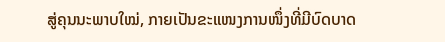ສູ່ຄຸນນະພາບໃໝ່, ກາຍເປັນຂະແໜງການໜຶ່ງທີ່ມີບົດບາດ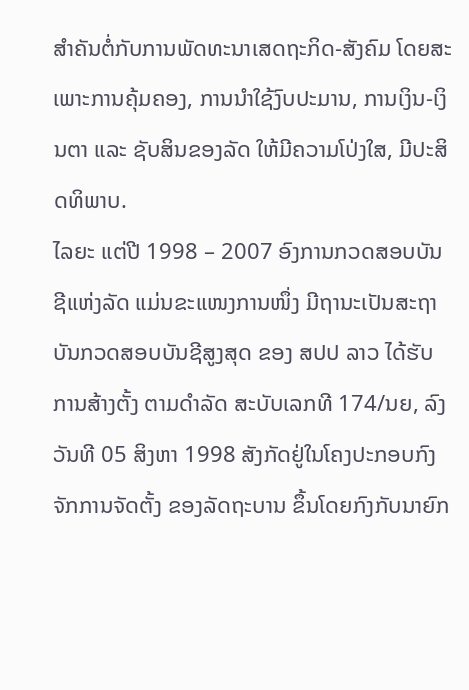ສໍາຄັນຕໍ່ກັບການພັດທະນາເສດຖະກິດ-ສັງຄົມ ໂດຍສະເພາະການຄຸ້ມຄອງ, ການນຳໃຊ້ງົບປະມານ, ການເງິນ-ເງິນຕາ ແລະ ຊັບສິນຂອງລັດ ໃຫ້ມີຄວາມໂປ່ງໃສ, ມີປະສິດທິພາບ.
ໄລຍະ ແຕ່ປີ 1998 – 2007 ອົງການກວດສອບບັນຊີແຫ່ງລັດ ແມ່ນຂະແໜງການໜຶ່ງ ມີຖານະເປັນສະຖາບັນກວດສອບບັນຊີສູງສຸດ ຂອງ ສປປ ລາວ ໄດ້ຮັບການສ້າງຕັ້ງ ຕາມດຳລັດ ສະບັບເລກທີ 174/ນຍ, ລົງວັນທີ 05 ສິງຫາ 1998 ສັງກັດຢູ່ໃນໂຄງປະກອບກົງຈັກການຈັດຕັ້ງ ຂອງລັດຖະບານ ຂຶ້ນໂດຍກົງກັບນາຍົກ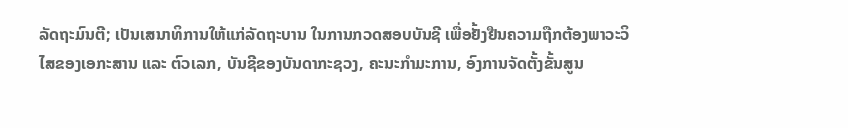ລັດຖະມົນຕີ; ເປັນເສນາທິການໃຫ້ແກ່ລັດຖະບານ ໃນການກວດສອບບັນຊີ ເພື່ອຢັ້ງຢືນຄວາມຖືກຕ້ອງພາວະວິໄສຂອງເອກະສານ ແລະ ຕົວເລກ, ບັນຊີຂອງບັນດາກະຊວງ, ຄະນະກຳມະການ, ອົງການຈັດຕັ້ງຂັ້ນສູນ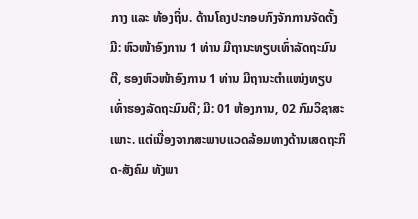ກາງ ແລະ ທ້ອງຖິ່ນ. ດ້ານໂຄງປະກອບກົງຈັກການຈັດຕັ້ງ ມີ: ຫົວໜ້າອົງການ 1 ທ່ານ ມີຖານະທຽບເທົ່າລັດຖະມົນຕີ, ຮອງຫົວໜ້າອົງການ 1 ທ່ານ ມີຖານະຕຳແໜ່ງທຽບເທົ່າຮອງລັດຖະມົນຕີ; ມີ: 01 ຫ້ອງການ, 02 ກົມວິຊາສະເພາະ. ແຕ່ເນື່ອງຈາກສະພາບແວດລ້ອມທາງດ້ານເສດຖະກິດ-ສັງຄົມ ທັງພາ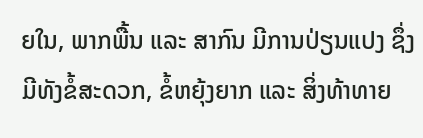ຍໃນ, ພາກພື້ນ ແລະ ສາກົນ ມີການປ່ຽນແປງ ຊຶ່ງມີທັງຂໍ້ສະດວກ, ຂໍ້ຫຍຸ້ງຍາກ ແລະ ສິ່ງທ້າທາຍ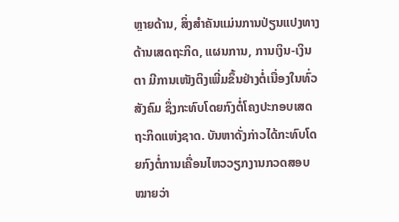ຫຼາຍດ້ານ, ສິ່ງສຳຄັນແມ່ນການປ່ຽນແປງທາງດ້ານເສດຖະກິດ, ແຜນການ, ການເງິນ-ເງິນຕາ ມີການເໜັງຕິງເພີ່ມຂຶ້ນຢ່າງຕໍ່ເນື່ອງໃນທົ່ວສັງຄົມ ຊຶ່ງກະທົບໂດຍກົງຕໍ່ໂຄງປະກອບເສດຖະກິດແຫ່ງຊາດ. ບັນຫາດັ່ງກ່າວໄດ້ກະທົບໂດຍກົງຕໍ່ການເຄື່ອນໄຫວວຽກງານກວດສອບ ໝາຍວ່າ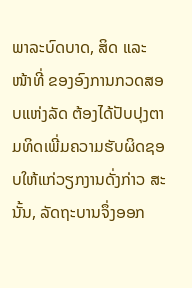ພາລະບົດບາດ, ສິດ ແລະ ໜ້າທີ່ ຂອງອົງການກວດສອບແຫ່ງລັດ ຕ້ອງໄດ້ປັບປຸງຕາມທິດເພີ່ມຄວາມຮັບຜິດຊອບໃຫ້ແກ່ວຽກງານດັ່ງກ່າວ ສະນັ້ນ, ລັດຖະບານຈຶ່ງອອກ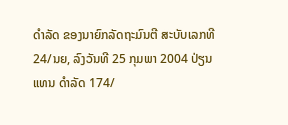ດໍາລັດ ຂອງນາຍົກລັດຖະມົນຕີ ສະບັບເລກທີ 24/ນຍ, ລົງວັນທີ 25 ກຸມພາ 2004 ປ່ຽນແທນ ດຳລັດ 174/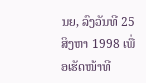ນຍ, ລົງວັນທີ 25 ສິງຫາ 1998 ເພື່ອເຮັດໜ້າທີ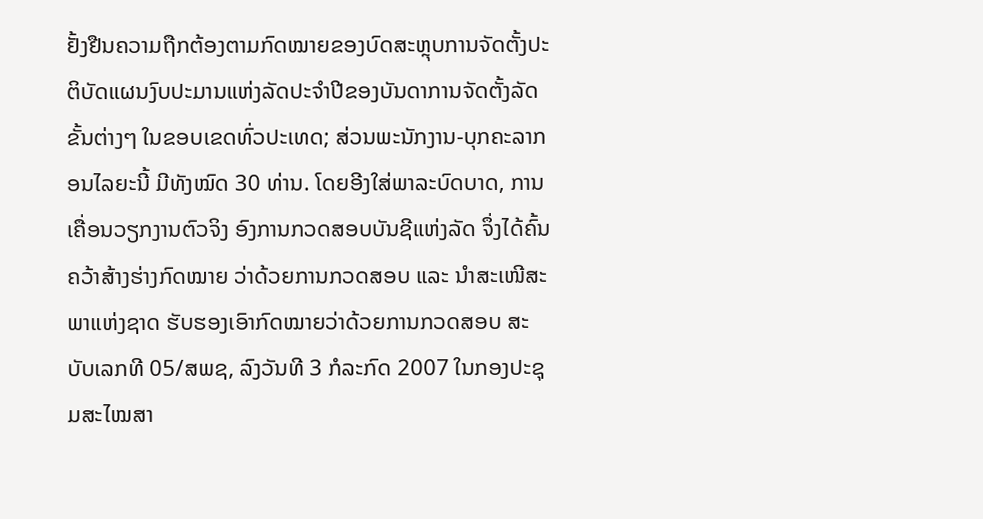ຢັ້ງຢືນຄວາມຖືກຕ້ອງຕາມກົດໝາຍຂອງບົດສະຫຼຸບການຈັດຕັ້ງປະຕິບັດແຜນງົບປະມານແຫ່ງລັດປະຈຳປີຂອງບັນດາການຈັດຕັ້ງລັດຂັ້ນຕ່າງໆ ໃນຂອບເຂດທົ່ວປະເທດ; ສ່ວນພະນັກງານ-ບຸກຄະລາກອນໄລຍະນີ້ ມີທັງໝົດ 30 ທ່ານ. ໂດຍອີງໃສ່ພາລະບົດບາດ, ການເຄື່ອນວຽກງານຕົວຈິງ ອົງການກວດສອບບັນຊີແຫ່ງລັດ ຈຶ່ງໄດ້ຄົ້ນຄວ້າສ້າງຮ່າງກົດໝາຍ ວ່າດ້ວຍການກວດສອບ ແລະ ນຳສະເໜີສະພາແຫ່ງຊາດ ຮັບຮອງເອົາກົດໝາຍວ່າດ້ວຍການກວດສອບ ສະບັບເລກທີ 05/ສພຊ, ລົງວັນທີ 3 ກໍລະກົດ 2007 ໃນກອງປະຊຸມສະໄໝສາ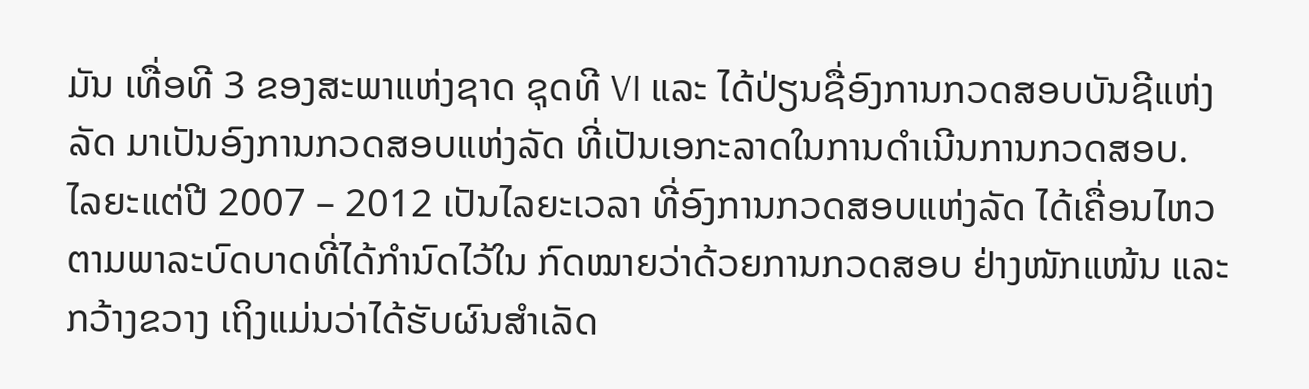ມັນ ເທື່ອທີ 3 ຂອງສະພາແຫ່ງຊາດ ຊຸດທີ VI ແລະ ໄດ້ປ່ຽນຊື່ອົງການກວດສອບບັນຊີແຫ່ງລັດ ມາເປັນອົງການກວດສອບແຫ່ງລັດ ທີ່ເປັນເອກະລາດໃນການດຳເນີນການກວດສອບ.
ໄລຍະແຕ່ປີ 2007 – 2012 ເປັນໄລຍະເວລາ ທີ່ອົງການກວດສອບແຫ່ງລັດ ໄດ້ເຄື່ອນໄຫວ ຕາມພາລະບົດບາດທີ່ໄດ້ກຳນົດໄວ້ໃນ ກົດໝາຍວ່າດ້ວຍການກວດສອບ ຢ່າງໜັກແໜ້ນ ແລະ ກວ້າງຂວາງ ເຖິງແມ່ນວ່າໄດ້ຮັບຜົນສຳເລັດ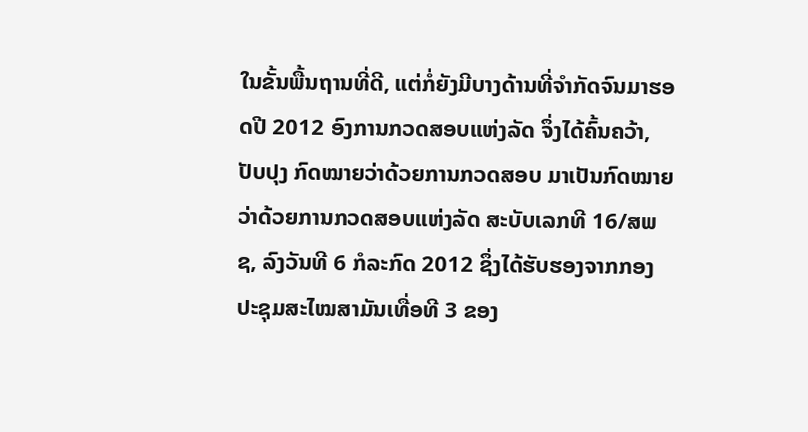ໃນຂັ້ນພື້ນຖານທີ່ດີ, ແຕ່ກໍ່ຍັງມີບາງດ້ານທີ່ຈຳກັດຈົນມາຮອດປີ 2012 ອົງການກວດສອບແຫ່ງລັດ ຈຶ່ງໄດ້ຄົ້ນຄວ້າ, ປັບປຸງ ກົດໝາຍວ່າດ້ວຍການກວດສອບ ມາເປັນກົດໝາຍວ່າດ້ວຍການກວດສອບແຫ່ງລັດ ສະບັບເລກທີ 16/ສພຊ, ລົງວັນທີ 6 ກໍລະກົດ 2012 ຊຶ່ງໄດ້ຮັບຮອງຈາກກອງປະຊຸມສະໄໝສາມັນເທື່ອທີ 3 ຂອງ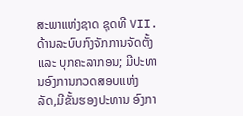ສະພາແຫ່ງຊາດ ຊຸດທີ VII. ດ້ານລະບົບກົງຈັກການຈັດຕັ້ງ ແລະ ບຸກຄະລາກອນ; ມີປະທານອົງການກວດສອບແຫ່ງລັດ,ມີຂັ້ນຮອງປະທານ ອົງກາ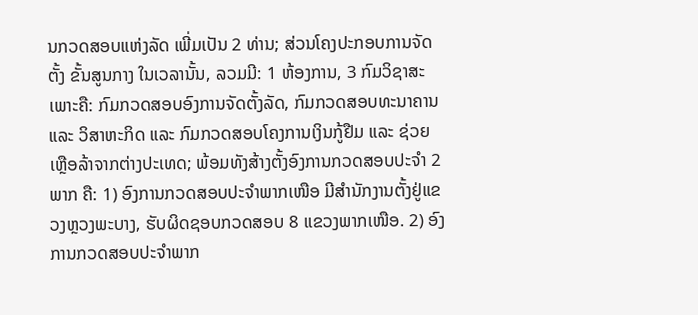ນກວດສອບແຫ່ງລັດ ເພີ່ມເປັນ 2 ທ່ານ; ສ່ວນໂຄງປະກອບການຈັດຕັ້ງ ຂັ້ນສູນກາງ ໃນເວລານັ້ນ, ລວມມີ: 1 ຫ້ອງການ, 3 ກົມວິຊາສະເພາະຄື: ກົມກວດສອບອົງການຈັດຕັ້ງລັດ, ກົມກວດສອບທະນາຄານ ແລະ ວິສາຫະກິດ ແລະ ກົມກວດສອບໂຄງການເງິນກູ້ຢືມ ແລະ ຊ່ວຍເຫຼືອລ້າຈາກຕ່າງປະເທດ; ພ້ອມທັງສ້າງຕັ້ງອົງການກວດສອບປະຈຳ 2 ພາກ ຄື: 1) ອົງການກວດສອບປະຈຳພາກເໜືອ ມີສຳນັກງານຕັ້ງຢູ່ແຂວງຫຼວງພະບາງ, ຮັບຜິດຊອບກວດສອບ 8 ແຂວງພາກເໜືອ. 2) ອົງການກວດສອບປະຈຳພາກ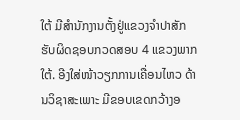ໃຕ້ ມີສໍານັກງານຕັ້ງຢູ່ແຂວງຈຳປາສັກ ຮັບຜິດຊອບກວດສອບ 4 ແຂວງພາກໃຕ້. ອີງໃສ່ໜ້າວຽກການເຄື່ອນໄຫວ ດ້ານວິຊາສະເພາະ ມີຂອບເຂດກວ້າງອ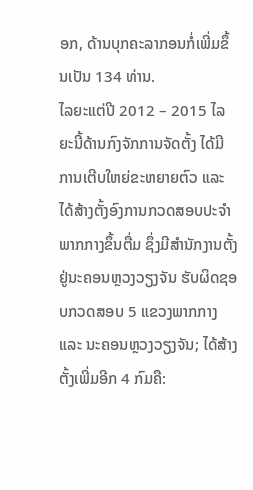ອກ, ດ້ານບຸກຄະລາກອນກໍ່ເພີ່ມຂຶ້ນເປັນ 134 ທ່ານ.
ໄລຍະແຕ່ປີ 2012 – 2015 ໄລຍະນີ້ດ້ານກົງຈັກການຈັດຕັ້ງ ໄດ້ມີການເຕີບໃຫຍ່ຂະຫຍາຍຕົວ ແລະ ໄດ້ສ້າງຕັ້ງອົງການກວດສອບປະຈຳພາກກາງຂຶ້ນຕື່ມ ຊຶ່ງມີສຳນັກງານຕັ້ງຢູ່ນະຄອນຫຼວງວຽງຈັນ ຮັບຜິດຊອບກວດສອບ 5 ແຂວງພາກກາງ ແລະ ນະຄອນຫຼວງວຽງຈັນ; ໄດ້ສ້າງຕັ້ງເພີ່ມອີກ 4 ກົມຄື: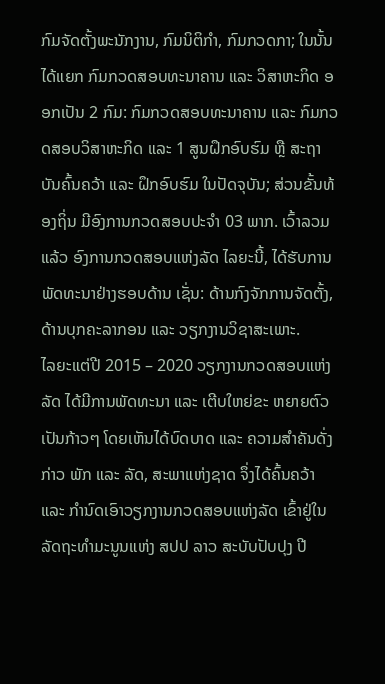ກົມຈັດຕັ້ງພະນັກງານ, ກົມນິຕິກຳ, ກົມກວດກາ; ໃນນັ້ນໄດ້ແຍກ ກົມກວດສອບທະນາຄານ ແລະ ວິສາຫະກິດ ອອກເປັນ 2 ກົມ: ກົມກວດສອບທະນາຄານ ແລະ ກົມກວດສອບວິສາຫະກິດ ແລະ 1 ສູນຝຶກອົບຮົມ ຫຼື ສະຖາບັນຄົ້ນຄວ້າ ແລະ ຝຶກອົບຮົມ ໃນປັດຈຸບັນ; ສ່ວນຂັ້ນທ້ອງຖິ່ນ ມີອົງການກວດສອບປະຈໍາ 03 ພາກ. ເວົ້າລວມແລ້ວ ອົງການກວດສອບແຫ່ງລັດ ໄລຍະນີ້, ໄດ້ຮັບການພັດທະນາຢ່າງຮອບດ້ານ ເຊັ່ນ: ດ້ານກົງຈັກການຈັດຕັ້ງ, ດ້ານບຸກຄະລາກອນ ແລະ ວຽກງານວິຊາສະເພາະ.
ໄລຍະແຕ່ປີ 2015 – 2020 ວຽກງານກວດສອບແຫ່ງລັດ ໄດ້ມີການພັດທະນາ ແລະ ເຕີບໃຫຍ່ຂະ ຫຍາຍຕົວເປັນກ້າວໆ ໂດຍເຫັນໄດ້ບົດບາດ ແລະ ຄວາມສຳຄັນດັ່ງກ່າວ ພັກ ແລະ ລັດ, ສະພາແຫ່ງຊາດ ຈຶ່ງໄດ້ຄົ້ນຄວ້າ ແລະ ກຳນົດເອົາວຽກງານກວດສອບແຫ່ງລັດ ເຂົ້າຢູ່ໃນລັດຖະທຳມະນູນແຫ່ງ ສປປ ລາວ ສະບັບປັບປຸງ ປີ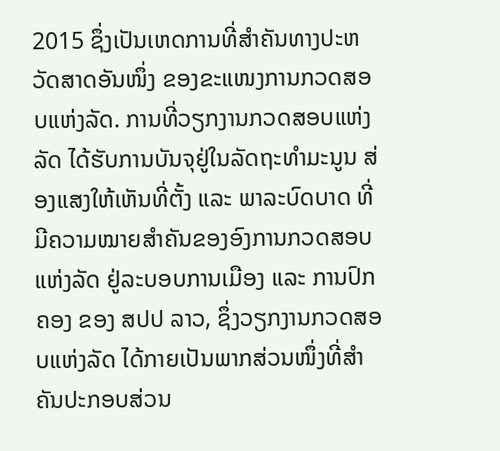2015 ຊຶ່ງເປັນເຫດການທີ່ສຳຄັນທາງປະຫວັດສາດອັນໜຶ່ງ ຂອງຂະແໜງການກວດສອບແຫ່ງລັດ. ການທີ່ວຽກງານກວດສອບແຫ່ງລັດ ໄດ້ຮັບການບັນຈຸຢູ່ໃນລັດຖະທຳມະນູນ ສ່ອງແສງໃຫ້ເຫັນທີ່ຕັ້ງ ແລະ ພາລະບົດບາດ ທີ່ມີຄວາມໝາຍສຳຄັນຂອງອົງການກວດສອບແຫ່ງລັດ ຢູ່ລະບອບການເມືອງ ແລະ ການປົກຄອງ ຂອງ ສປປ ລາວ, ຊຶ່ງວຽກງານກວດສອບແຫ່ງລັດ ໄດ້ກາຍເປັນພາກສ່ວນໜຶ່ງທີ່ສຳຄັນປະກອບສ່ວນ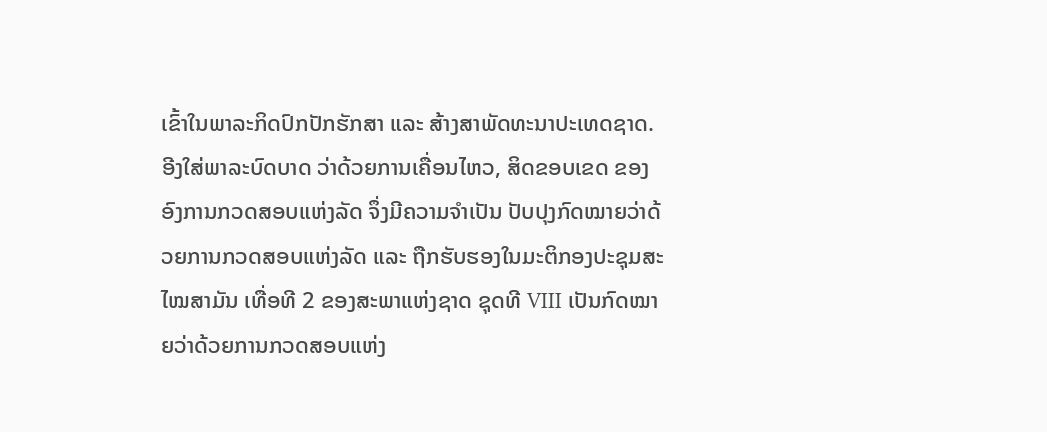ເຂົ້າໃນພາລະກິດປົກປັກຮັກສາ ແລະ ສ້າງສາພັດທະນາປະເທດຊາດ. ອີງໃສ່ພາລະບົດບາດ ວ່າດ້ວຍການເຄື່ອນໄຫວ, ສິດຂອບເຂດ ຂອງອົງການກວດສອບແຫ່ງລັດ ຈຶ່ງມີຄວາມຈຳເປັນ ປັບປຸງກົດໝາຍວ່າດ້ວຍການກວດສອບແຫ່ງລັດ ແລະ ຖືກຮັບຮອງໃນມະຕິກອງປະຊຸມສະໄໝສາມັນ ເທື່ອທີ 2 ຂອງສະພາແຫ່ງຊາດ ຊຸດທີ VIII ເປັນກົດໝາຍວ່າດ້ວຍການກວດສອບແຫ່ງ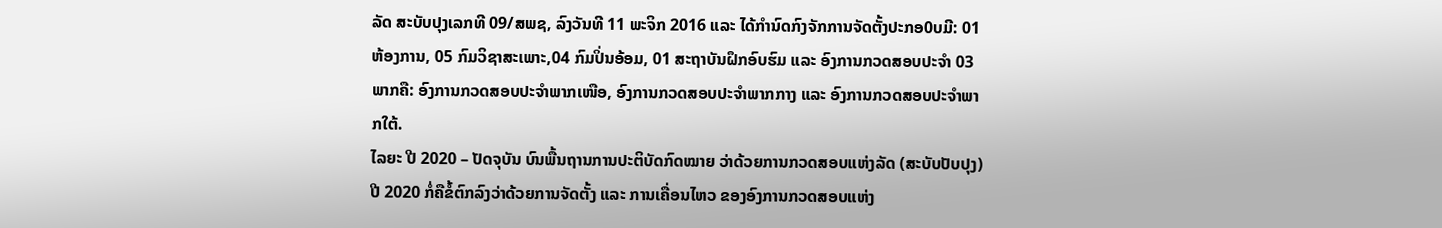ລັດ ສະບັບປຸງເລກທີ 09/ສພຊ, ລົງວັນທີ 11 ພະຈິກ 2016 ແລະ ໄດ້ກໍານົດກົງຈັກການຈັດຕັ້ງປະກອ0ບມີ: 01 ຫ້ອງການ, 05 ກົມວິຊາສະເພາະ,04 ກົມປິ່ນອ້ອມ, 01 ສະຖາບັນຝຶກອົບຮົມ ແລະ ອົງການກວດສອບປະຈໍາ 03 ພາກຄື: ອົງການກວດສອບປະຈໍາພາກເໜືອ, ອົງການກວດສອບປະຈຳພາກກາງ ແລະ ອົງການກວດສອບປະຈໍາພາກໃຕ້.
ໄລຍະ ປີ 2020 – ປັດຈຸບັນ ບົນພື້ນຖານການປະຕິບັດກົດໝາຍ ວ່າດ້ວຍການກວດສອບແຫ່ງລັດ (ສະບັບປັບປຸງ) ປີ 2020 ກໍ່ຄືຂໍ້ຕົກລົງວ່າດ້ວຍການຈັດຕັ້ງ ແລະ ການເຄື່ອນໄຫວ ຂອງອົງການກວດສອບແຫ່ງ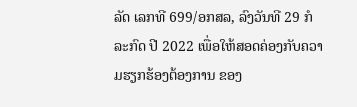ລັດ ເລກທີ 699/ອກສລ, ລົງວັນທີ 29 ກໍລະກົດ ປີ 2022 ເພື່ອໃຫ້ສອດຄ່ອງກັບຄວາມຮຽກຮ້ອງຕ້ອງການ ຂອງ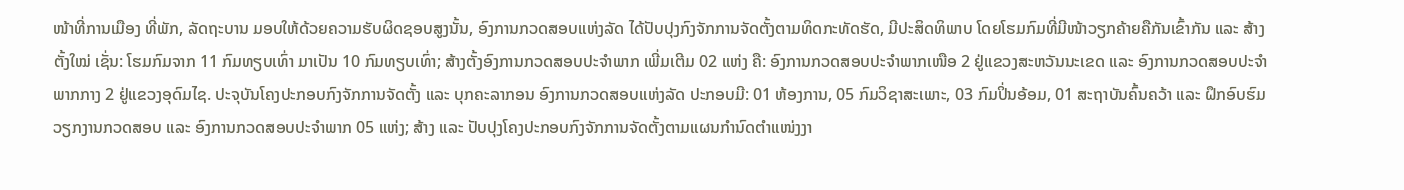ໜ້າທີ່ການເມືອງ ທີ່ພັກ, ລັດຖະບານ ມອບໃຫ້ດ້ວຍຄວາມຮັບຜິດຊອບສູງນັ້ນ, ອົງການກວດສອບແຫ່ງລັດ ໄດ້ປັບປຸງກົງຈັກການຈັດຕັ້ງຕາມທິດກະທັດຮັດ, ມີປະສິດທິພາບ ໂດຍໂຮມກົມທີ່ມີໜ້າວຽກຄ້າຍຄືກັນເຂົ້າກັນ ແລະ ສ້າງຕັ້ງໃໝ່ ເຊັ່ນ: ໂຮມກົມຈາກ 11 ກົມທຽບເທົ່າ ມາເປັນ 10 ກົມທຽບເທົ່າ; ສ້າງຕັ້ງອົງການກວດສອບປະຈໍາພາກ ເພີ່ມເຕີມ 02 ແຫ່ງ ຄື: ອົງການກວດສອບປະຈໍາພາກເໜືອ 2 ຢູ່ແຂວງສະຫວັນນະເຂດ ແລະ ອົງການກວດສອບປະຈໍາພາກກາງ 2 ຢູ່ແຂວງອຸດົມໄຊ. ປະຈຸບັນໂຄງປະກອບກົງຈັກການຈັດຕັ້ງ ແລະ ບຸກຄະລາກອນ ອົງການກວດສອບແຫ່ງລັດ ປະກອບມີ: 01 ຫ້ອງການ, 05 ກົມວິຊາສະເພາະ, 03 ກົມປິ່ນອ້ອມ, 01 ສະຖາບັນຄົ້ນຄວ້າ ແລະ ຝຶກອົບຮົມວຽກງານກວດສອບ ແລະ ອົງການກວດສອບປະຈໍາພາກ 05 ແຫ່ງ; ສ້າງ ແລະ ປັບປຸງໂຄງປະກອບກົງຈັກການຈັດຕັ້ງຕາມແຜນກຳນົດຕຳແໜ່ງງາ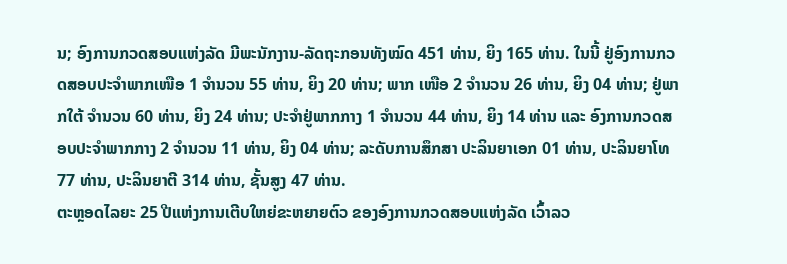ນ; ອົງການກວດສອບແຫ່ງລັດ ມີພະນັກງານ-ລັດຖະກອນທັງໝົດ 451 ທ່ານ, ຍິງ 165 ທ່ານ. ໃນນີ້ ຢູ່ອົງການກວດສອບປະຈຳພາກເໜືອ 1 ຈຳນວນ 55 ທ່ານ, ຍິງ 20 ທ່ານ; ພາກ ເໜືອ 2 ຈຳນວນ 26 ທ່ານ, ຍິງ 04 ທ່ານ; ຢູ່ພາກໃຕ້ ຈຳນວນ 60 ທ່ານ, ຍິງ 24 ທ່ານ; ປະຈໍາຢູ່ພາກກາງ 1 ຈຳນວນ 44 ທ່ານ, ຍິງ 14 ທ່ານ ແລະ ອົງການກວດສອບປະຈຳພາກກາງ 2 ຈຳນວນ 11 ທ່ານ, ຍິງ 04 ທ່ານ; ລະດັບການສຶກສາ ປະລິນຍາເອກ 01 ທ່ານ, ປະລິນຍາໂທ 77 ທ່ານ, ປະລິນຍາຕີ 314 ທ່ານ, ຊັ້ນສູງ 47 ທ່ານ.
ຕະຫຼອດໄລຍະ 25 ປີແຫ່ງການເຕີບໃຫຍ່ຂະຫຍາຍຕົວ ຂອງອົງການກວດສອບແຫ່ງລັດ ເວົ້າລວ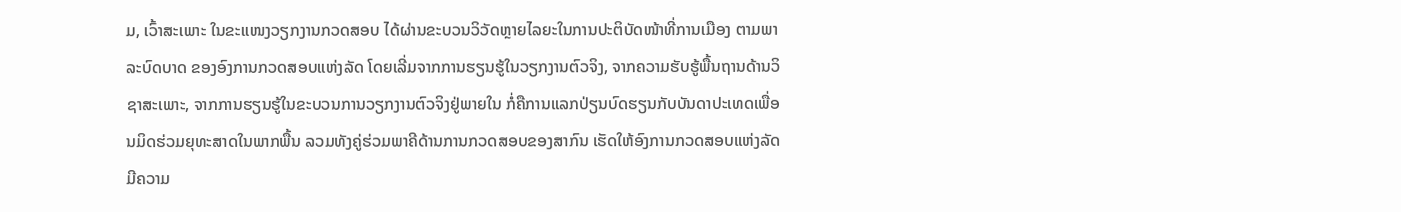ມ, ເວົ້າສະເພາະ ໃນຂະແໜງວຽກງານກວດສອບ ໄດ້ຜ່ານຂະບວນວິວັດຫຼາຍໄລຍະໃນການປະຕິບັດໜ້າທີ່ການເມືອງ ຕາມພາລະບົດບາດ ຂອງອົງການກວດສອບແຫ່ງລັດ ໂດຍເລີ່ມຈາກການຮຽນຮູ້ໃນວຽກງານຕົວຈິງ, ຈາກຄວາມຮັບຮູ້ພື້ນຖານດ້ານວິຊາສະເພາະ, ຈາກການຮຽນຮູ້ໃນຂະບວນການວຽກງານຕົວຈິງຢູ່ພາຍໃນ ກໍ່ຄືການແລກປ່ຽນບົດຮຽນກັບບັນດາປະເທດເພື່ອນມິດຮ່ວມຍຸທະສາດໃນພາກພື້ນ ລວມທັງຄູ່ຮ່ວມພາຄີດ້ານການກວດສອບຂອງສາກົນ ເຮັດໃຫ້ອົງການກວດສອບແຫ່ງລັດ ມີຄວາມ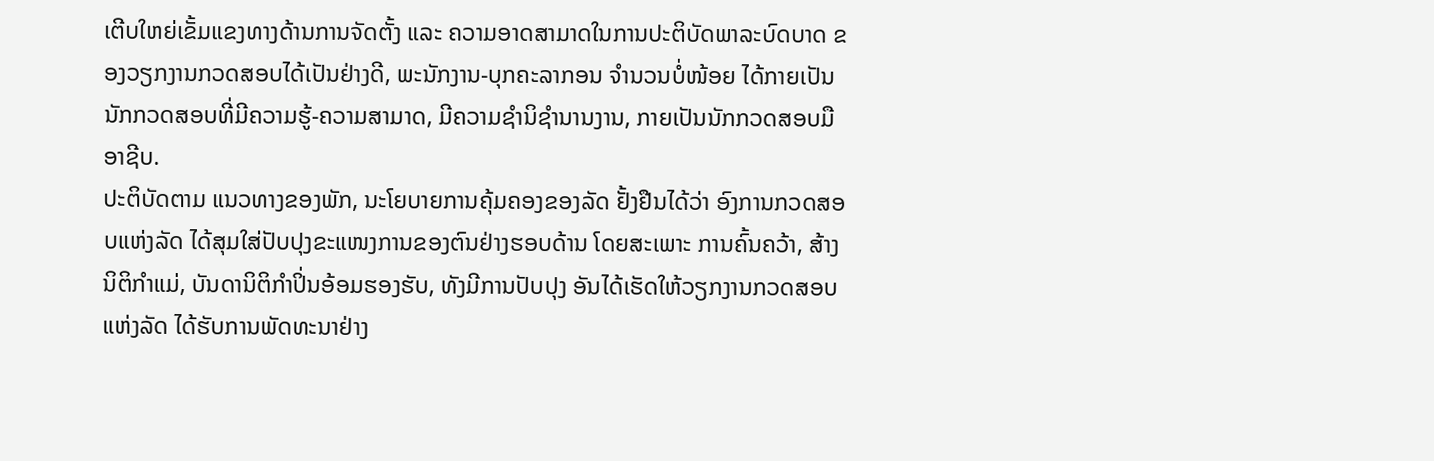ເຕີບໃຫຍ່ເຂັ້ມແຂງທາງດ້ານການຈັດຕັ້ງ ແລະ ຄວາມອາດສາມາດໃນການປະຕິບັດພາລະບົດບາດ ຂອງວຽກງານກວດສອບໄດ້ເປັນຢ່າງດີ, ພະນັກງານ-ບຸກຄະລາກອນ ຈຳນວນບໍ່ໜ້ອຍ ໄດ້ກາຍເປັນນັກກວດສອບທີ່ມີຄວາມຮູ້-ຄວາມສາມາດ, ມີຄວາມຊຳນິຊຳນານງານ, ກາຍເປັນນັກກວດສອບມືອາຊີບ.
ປະຕິບັດຕາມ ແນວທາງຂອງພັກ, ນະໂຍບາຍການຄຸ້ມຄອງຂອງລັດ ຢັ້ງຢືນໄດ້ວ່າ ອົງການກວດສອບແຫ່ງລັດ ໄດ້ສຸມໃສ່ປັບປຸງຂະແໜງການຂອງຕົນຢ່າງຮອບດ້ານ ໂດຍສະເພາະ ການຄົ້ນຄວ້າ, ສ້າງນິຕິກຳແມ່, ບັນດານິຕິກຳປິ່ນອ້ອມຮອງຮັບ, ທັງມີການປັບປຸງ ອັນໄດ້ເຮັດໃຫ້ວຽກງານກວດສອບແຫ່ງລັດ ໄດ້ຮັບການພັດທະນາຢ່າງ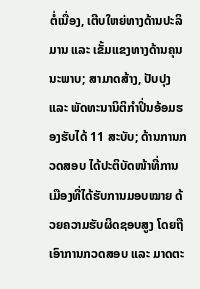ຕໍ່ເນື່ອງ, ເຕີບໃຫຍ່ທາງດ້ານປະລິມານ ແລະ ເຂັ້ມແຂງທາງດ້ານຄຸນນະພາບ; ສາມາດສ້າງ, ປັບປຸງ ແລະ ພັດທະນານິຕິກຳປິ່ນອ້ອມຮອງຮັບໄດ້ 11 ສະບັບ; ດ້ານການກວດສອບ ໄດ້ປະຕິບັດໜ້າທີ່ການເມືອງທີ່ໄດ້ຮັບການມອບໝາຍ ດ້ວຍຄວາມຮັບຜິດຊອບສູງ ໂດຍຖືເອົາການກວດສອບ ແລະ ມາດຕະ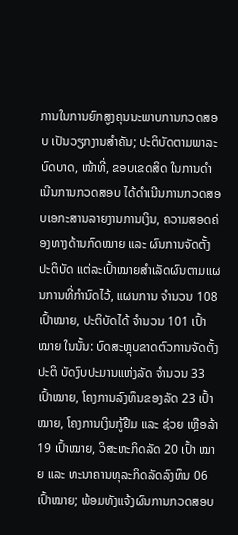ການໃນການຍົກສູງຄຸນນະພາບການກວດສອບ ເປັນວຽກງານສຳຄັນ; ປະຕິບັດຕາມພາລະບົດບາດ, ໜ້າທີ່, ຂອບເຂດສິດ ໃນການດຳເນີນການກວດສອບ ໄດ້ດໍາເນີນການກວດສອບເອກະສານລາຍງານການເງິນ, ຄວາມສອດຄ່ອງທາງດ້ານກົດໝາຍ ແລະ ຜົນການຈັດຕັ້ງປະຕິບັດ ແຕ່ລະເປົ້າໝາຍສໍາເລັດຜົນຕາມແຜນການທີ່ກໍານົດໄວ້, ແຜນການ ຈໍານວນ 108 ເປົ້າໝາຍ, ປະຕິບັດໄດ້ ຈໍານວນ 101 ເປົ້າໝາຍ ໃນນັ້ນ: ບົດສະຫຼຸບຂາດຕົວການຈັດຕັ້ງປະຕິ ບັດງົບປະມານແຫ່ງລັດ ຈໍານວນ 33 ເປົ້າໝາຍ, ໂຄງການລົງທຶນຂອງລັດ 23 ເປົ້າໝາຍ, ໂຄງການເງິນກູ້ຢືມ ແລະ ຊ່ວຍ ເຫຼືອລ້າ 19 ເປົ້າໝາຍ, ວິສະຫະກິດລັດ 20 ເປົ້າ ໝາຍ ແລະ ທະນາຄານທຸລະກິດລັດລົງທຶນ 06 ເປົ້າໝາຍ; ພ້ອມທັງແຈ້ງຜົນການກວດສອບ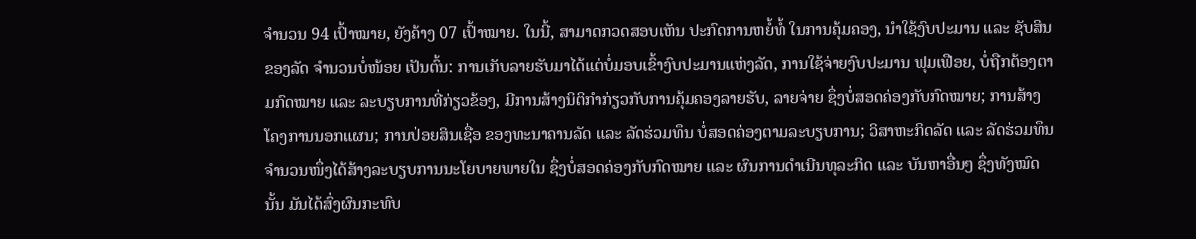ຈໍານວນ 94 ເປົ້າໝາຍ, ຍັງຄ້າງ 07 ເປົ້າໝາຍ. ໃນນີ້, ສາມາດກວດສອບເຫັນ ປະກົດການຫຍໍ້ທໍ້ ໃນການຄຸ້ມຄອງ, ນໍາໃຊ້ງົບປະມານ ແລະ ຊັບສິນຂອງລັດ ຈຳນວນບໍ່ໜ້ອຍ ເປັນຕົ້ນ: ການເກັບລາຍຮັບມາໄດ້ແຕ່ບໍ່ມອບເຂົ້າງົບປະມານແຫ່ງລັດ, ການໃຊ້ຈ່າຍງົບປະມານ ຟຸມເຟືອຍ, ບໍ່ຖືກຕ້ອງຕາມກົດໝາຍ ແລະ ລະບຽບການທີ່ກ່ຽວຂ້ອງ, ມີການສ້າງນິຕິກຳກ່ຽວກັບການຄຸ້ມຄອງລາຍຮັບ, ລາຍຈ່າຍ ຊຶ່ງບໍ່ສອດຄ່ອງກັບກົດໝາຍ; ການສ້າງໂຄງການນອກແຜນ; ການປ່ອຍສິນເຊື່ອ ຂອງທະນາຄານລັດ ແລະ ລັດຮ່ວມທຶນ ບໍ່ສອດຄ່ອງຕາມລະບຽບການ; ວິສາຫະກິດລັດ ແລະ ລັດຮ່ວມທຶນ ຈຳນວນໜຶ່ງໄດ້ສ້າງລະບຽບການນະໂຍບາຍພາຍໃນ ຊຶ່ງບໍ່ສອດຄ່ອງກັບກົດໝາຍ ແລະ ຜົນການດຳເນີນທຸລະກິດ ແລະ ບັນຫາອື່ນໆ ຊຶ່ງທັງໝົດນັ້ນ ມັນໄດ້ສົ່ງຜົນກະທົບ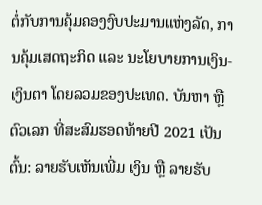ຕໍ່ກັບການຄຸ້ມຄອງງົບປະມານແຫ່ງລັດ, ການຄຸ້ມເສດຖະກິດ ແລະ ນະໂຍບາຍການເງິນ-ເງິນຕາ ໂດຍລວມຂອງປະເທດ. ບັນຫາ ຫຼື ຕົວເລກ ທີ່ສະສົມຮອດທ້າຍປີ 2021 ເປັນຕົ້ນ: ລາຍຮັບເຫັນເພີ່ມ ເງິນ ຫຼື ລາຍຮັບ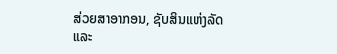ສ່ວຍສາອາກອນ, ຊັບສິນແຫ່ງລັດ ແລະ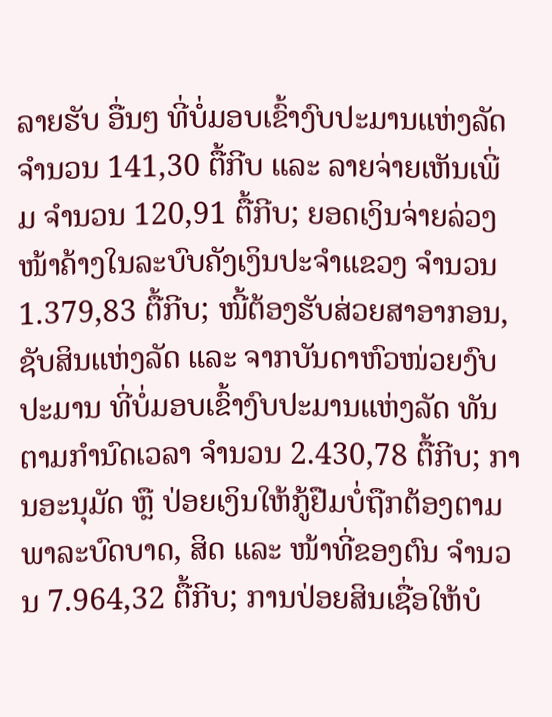ລາຍຮັບ ອື່ນໆ ທີ່ບໍ່ມອບເຂົ້າງົບປະມານແຫ່ງລັດ ຈໍານວນ 141,30 ຕື້ກີບ ແລະ ລາຍຈ່າຍເຫັນເພີ່ມ ຈໍານວນ 120,91 ຕື້ກີບ; ຍອດເງິນຈ່າຍລ່ວງໜ້າຄ້າງໃນລະບົບຄັງເງິນປະຈຳແຂວງ ຈໍານວນ 1.379,83 ຕື້ກີບ; ໜີ້ຕ້ອງຮັບສ່ວຍສາອາກອນ, ຊັບສິນແຫ່ງລັດ ແລະ ຈາກບັນດາຫົວໜ່ວຍງົບປະມານ ທີ່ບໍ່ມອບເຂົ້າງົບປະມານແຫ່ງລັດ ທັນຕາມກໍານົດເວລາ ຈໍານວນ 2.430,78 ຕື້ກີບ; ການອະນຸມັດ ຫຼື ປ່ອຍເງິນໃຫ້ກູ້ຢືມບໍ່ຖືກຕ້ອງຕາມພາລະບົດບາດ, ສິດ ແລະ ໜ້າທີ່ຂອງຕົນ ຈໍານວນ 7.964,32 ຕື້ກີບ; ການປ່ອຍສິນເຊື່ອໃຫ້ບໍ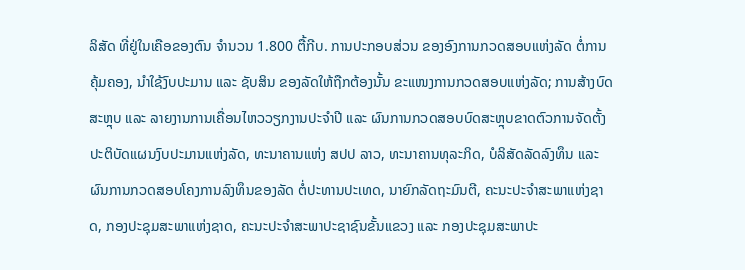ລິສັດ ທີ່ຢູ່ໃນເຄືອຂອງຕົນ ຈໍານວນ 1.800 ຕື້ກີບ. ການປະກອບສ່ວນ ຂອງອົງການກວດສອບແຫ່ງລັດ ຕໍ່ການຄຸ້ມຄອງ, ນໍາໃຊ້ງົບປະມານ ແລະ ຊັບສິນ ຂອງລັດໃຫ້ຖືກຕ້ອງນັ້ນ ຂະແໜງການກວດສອບແຫ່ງລັດ; ການສ້າງບົດສະຫຼຸບ ແລະ ລາຍງານການເຄື່ອນໄຫວວຽກງານປະຈໍາປີ ແລະ ຜົນການກວດສອບບົດສະຫຼຸບຂາດຕົວການຈັດຕັ້ງປະຕິບັດແຜນງົບປະມານແຫ່ງລັດ, ທະນາຄານແຫ່ງ ສປປ ລາວ, ທະນາຄານທຸລະກິດ, ບໍລິສັດລັດລົງທຶນ ແລະ ຜົນການກວດສອບໂຄງການລົງທຶນຂອງລັດ ຕໍ່ປະທານປະເທດ, ນາຍົກລັດຖະມົນຕີ, ຄະນະປະຈໍາສະພາແຫ່ງຊາດ, ກອງປະຊຸມສະພາແຫ່ງຊາດ, ຄະນະປະຈໍາສະພາປະຊາຊົນຂັ້ນແຂວງ ແລະ ກອງປະຊຸມສະພາປະ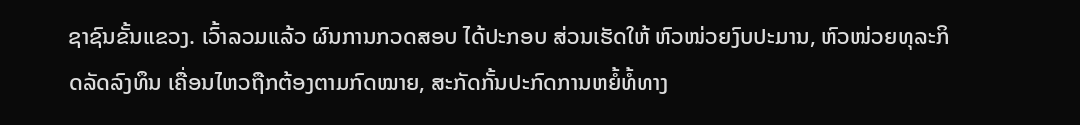ຊາຊົນຂັ້ນແຂວງ. ເວົ້າລວມແລ້ວ ຜົນການກວດສອບ ໄດ້ປະກອບ ສ່ວນເຮັດໃຫ້ ຫົວໜ່ວຍງົບປະມານ, ຫົວໜ່ວຍທຸລະກິດລັດລົງທຶນ ເຄື່ອນໄຫວຖືກຕ້ອງຕາມກົດໝາຍ, ສະກັດກັ້ນປະກົດການຫຍໍ້ທໍ້ທາງ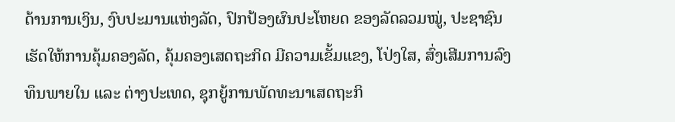ດ້ານການເງິນ, ງົບປະມານແຫ່ງລັດ, ປົກປ້ອງຜົນປະໂຫຍດ ຂອງລັດລວມໝູ່, ປະຊາຊົນ ເຮັດໃຫ້ການຄຸ້ມຄອງລັດ, ຄຸ້ມຄອງເສດຖະກິດ ມີຄວາມເຂັ້ມແຂງ, ໂປ່ງໃສ, ສົ່ງເສີມການລົງທຶນພາຍໃນ ແລະ ຕ່າງປະເທດ, ຊຸກຍູ້ການພັດທະນາເສດຖະກິ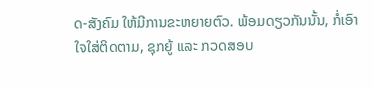ດ-ສັງຄົມ ໃຫ້ມີການຂະຫຍາຍຕົວ. ພ້ອມດຽວກັນນັ້ນ, ກໍ່ເອົາໃຈໃສ່ຕິດຕາມ, ຊຸກຍູ້ ແລະ ກວດສອບ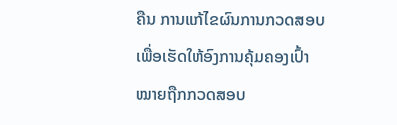ຄືນ ການແກ້ໄຂຜົນການກວດສອບ ເພື່ອເຮັດໃຫ້ອົງການຄຸ້ມຄອງເປົ້າໝາຍຖືກກວດສອບ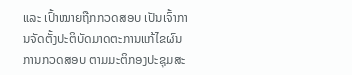ແລະ ເປົ້າໝາຍຖືກກວດສອບ ເປັນເຈົ້າການຈັດຕັ້ງປະຕິບັດມາດຕະການແກ້ໄຂຜົນການກວດສອບ ຕາມມະຕິກອງປະຊຸມສະ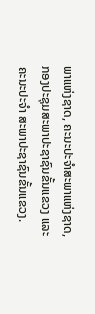ພາແຫ່ງຊາດ, ຄະນະປະຈໍາສະພາແຫ່ງຊາດ, ກອງປະຊຸມສະພາປະຊາຊົນຂັ້ນແຂວງ ແລະ ຄະນະປະຈໍາ ສະພາປະຊາຊົນຂັ້ນແຂວງ.